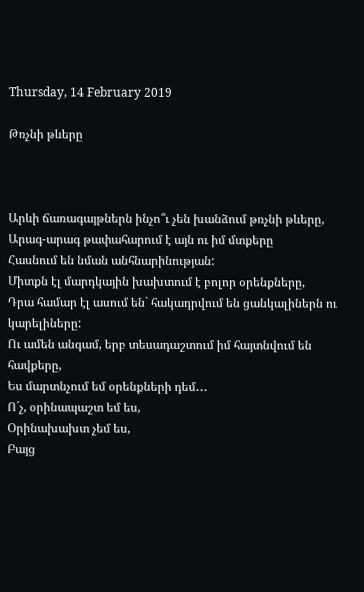Thursday, 14 February 2019

Թռչնի թևերը



Արևի ճառագայթներն ինչո՞ւ չեն խանձում թռչնի թևերը,
Արագ-արագ թափահարում է այն ու իմ մտքերը
Հասնում են նման անհնարինության:
Միտքն էլ մարդկային խախտում է բոլոր օրենքները,
Դրա համար էլ ասում են` հակադրվում են ցանկալիներն ու կարելիները:
Ու ամեն անգամ, երբ տեսադաշտում իմ հայտնվում են հավքերը,
Ես մարտնչում եմ օրենքների դեմ․․․
Ո´չ, օրինապաշտ եմ ես,
Օրինախախտ չեմ ես,
Բայց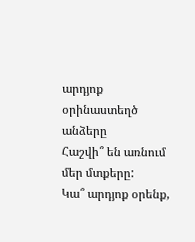արդյոք օրինաստեղծ անձերը
Հաշվի՞ են առնում մեր մտքերը:
Կա՞ արդյոք օրենք,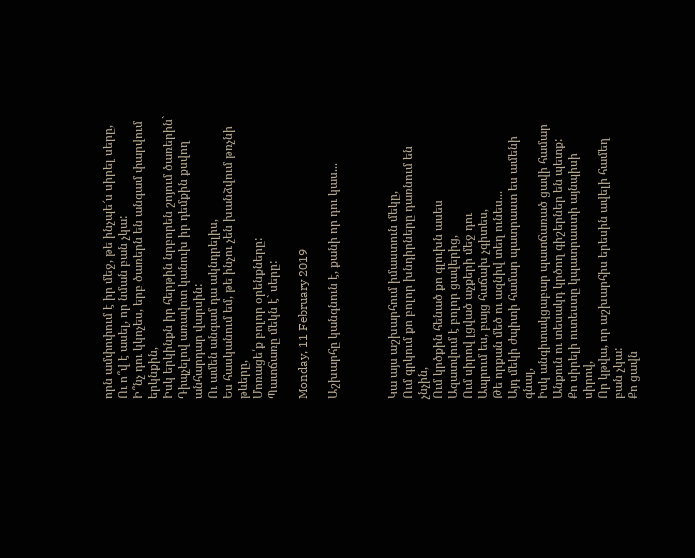որն ամփոփում է իր մեջ, թե ինչպե՜ս սիրել սերը,
Ու ո՞վ է ասել, որ նման բան չկա:
Ի՞նչ դու կկոչես, երբ ծառերն են անգամ փարվում երկնքին,
Իսկ երկինքն իր հերթին նրբորեն շոյում ծառերին`
Դիպչելով առավոտ կանուխ իր դեմքին քսվող անհարդար վարսին:
Ու ամեն անգամ դա ակնդրելիս,
Ես հասկանում եմ, թե ինչու չեն խանձվում թռչնի թևերը,
Մոռացե՛ք բոլոր օրենքները:
Պատճառը մեկն է` սերը:

Monday, 11 February 2019

Աշխարհը կանգնուն է, քանի որ դու կաս...



Կա այս աշխարհում իմաստուն մեկը,
Ում գրկում քո բոլոր խնդիրները դառնում են չնչին,
Ում կրծքին հենած քո գլուխն ասես
Ազատվում է բոլոր ցավերից,
Ում սիրով լցված աչքերի մեջ դու
Ապրում ես, բայց հաճախ չգիտես,
Թե որքան մեծ ու ազնիվ տեղ ունես...
Այդ մեկի ժպիտի համար պատրաստ ես ամենի գնալ,
Իսկ անգիտակցաբար պատճառած ցավի համար
Անքուն ու տեսակդ կրծող գիշերներ են պետք:
Քո սիրելի ուտեստը կպատրաստի այնպիսի սիրով,
Որ կթվա, որ աշխարհիս երեսին ավելի համեղ բան չկա:
Քո ցավն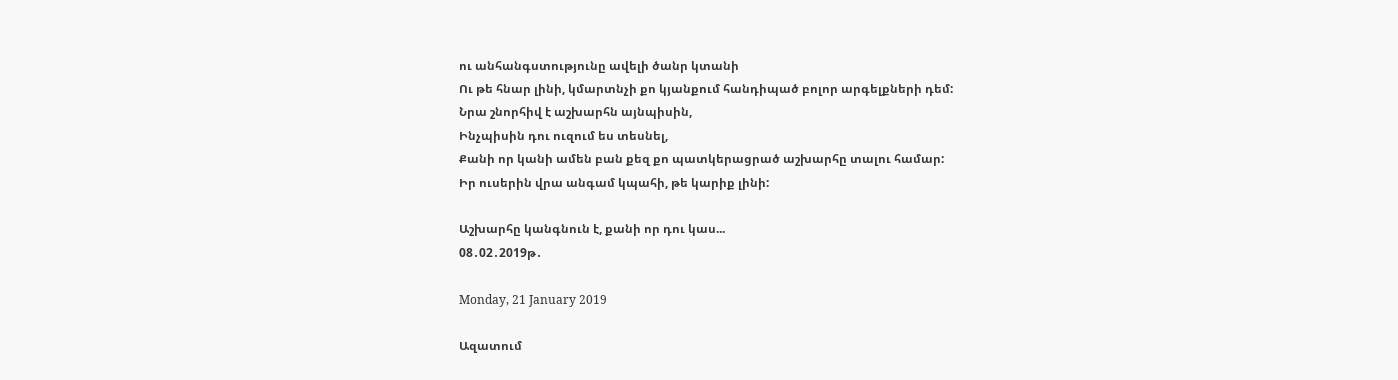ու անհանգստությունը ավելի ծանր կտանի
Ու թե հնար լինի, կմարտնչի քո կյանքում հանդիպած բոլոր արգելքների դեմ:
Նրա շնորհիվ է աշխարհն այնպիսին,
Ինչպիսին դու ուզում ես տեսնել,
Քանի որ կանի ամեն բան քեզ քո պատկերացրած աշխարհը տալու համար:
Իր ուսերին վրա անգամ կպահի, թե կարիք լինի:

Աշխարհը կանգնուն է, քանի որ դու կաս...
08․02․2019թ․

Monday, 21 January 2019

Ազատում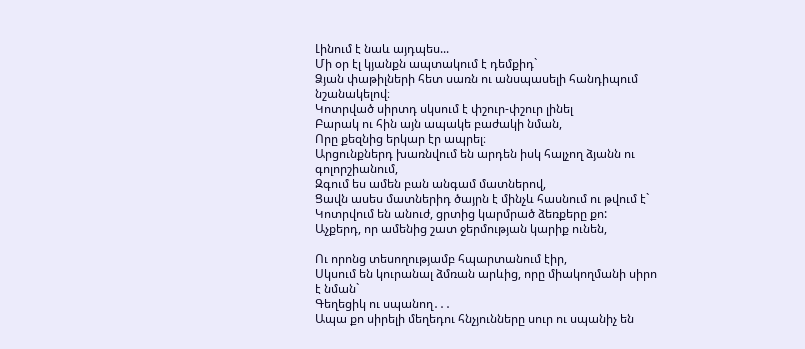Լինում է նաև այդպես...
Մի օր էլ կյանքն ապտակում է դեմքիդ`
Ձյան փաթիլների հետ սառն ու անսպասելի հանդիպում նշանակելով։
Կոտրված սիրտդ սկսում է փշուր-փշուր լինել
Բարակ ու հին այն ապակե բաժակի նման,
Որը քեզնից երկար էր ապրել։
Արցունքներդ խառնվում են արդեն իսկ հալչող ձյանն ու գոլորշիանում,
Զգում ես ամեն բան անգամ մատներով,
Ցավն ասես մատներիդ ծայրն է մինչև հասնում ու թվում է`
Կոտրվում են անուժ, ցրտից կարմրած ձեռքերը քո:
Աչքերդ, որ ամենից շատ ջերմության կարիք ունեն,

Ու որոնց տեսողությամբ հպարտանում էիր,
Սկսում են կուրանալ ձմռան արևից, որը միակողմանի սիրո է նման`
Գեղեցիկ ու սպանող․․․
Ապա քո սիրելի մեղեդու հնչյունները սուր ու սպանիչ են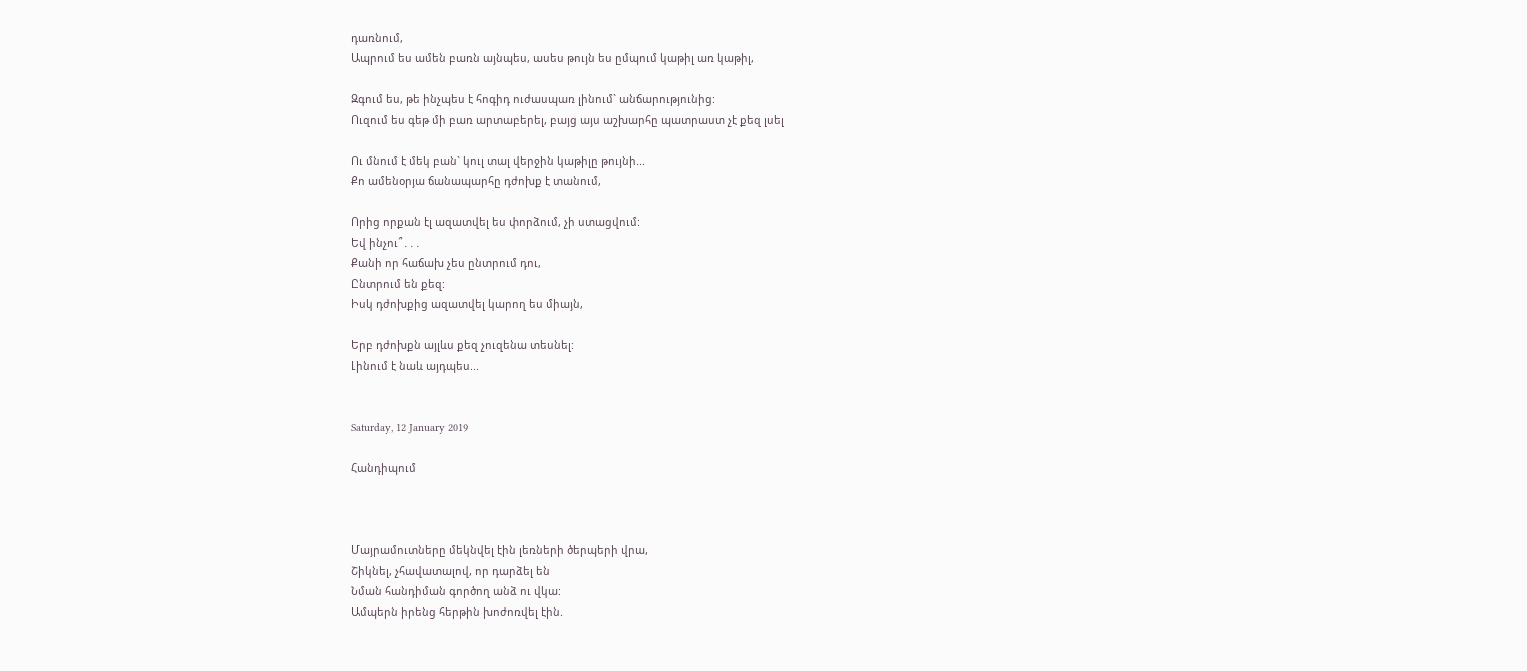դառնում,
Ապրում ես ամեն բառն այնպես, ասես թույն ես ըմպում կաթիլ առ կաթիլ,

Զգում ես, թե ինչպես է հոգիդ ուժասպառ լինում` անճարությունից:
Ուզում ես գեթ մի բառ արտաբերել, բայց այս աշխարհը պատրաստ չէ քեզ լսել

Ու մնում է մեկ բան` կուլ տալ վերջին կաթիլը թույնի...
Քո ամենօրյա ճանապարհը դժոխք է տանում,

Որից որքան էլ ազատվել ես փորձում, չի ստացվում:
Եվ ինչու՞․․․
Քանի որ հաճախ չես ընտրում դու,
Ընտրում են քեզ:
Իսկ դժոխքից ազատվել կարող ես միայն,

Երբ դժոխքն այլևս քեզ չուզենա տեսնել:
Լինում է նաև այդպես...


Saturday, 12 January 2019

Հանդիպում



Մայրամուտները մեկնվել էին լեռների ծերպերի վրա,
Շիկնել, չհավատալով, որ դարձել են
Նման հանդիման գործող անձ ու վկա:
Ամպերն իրենց հերթին խոժոռվել էին.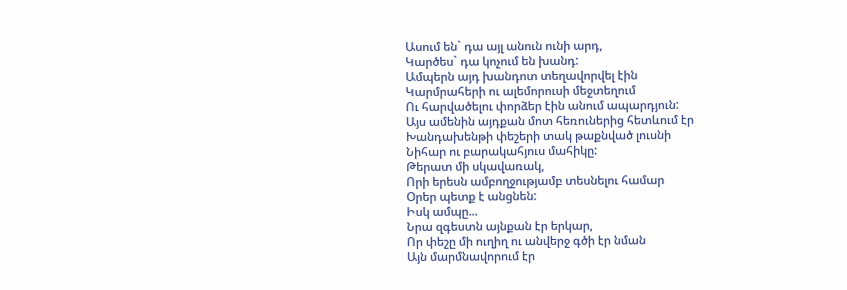Ասում են` դա այլ անուն ունի արդ,
Կարծես` դա կոչում են խանդ:
Ամպերն այդ խանդոտ տեղավորվել էին
Կարմրահերի ու ալեմորուսի մեջտեղում
Ու հարվածելու փորձեր էին անում ապարդյուն:
Այս ամենին այդքան մոտ հեռուներից հետևում էր
Խանդախենթի փեշերի տակ թաքնված լուսնի
Նիհար ու բարակահյուս մահիկը:
Թերատ մի սկավառակ,
Որի երեսն ամբողջությամբ տեսնելու համար
Օրեր պետք է անցնեն:
Իսկ ամպը...
Նրա զգեստն այնքան էր երկար,
Որ փեշը մի ուղիղ ու անվերջ գծի էր նման
Այն մարմնավորում էր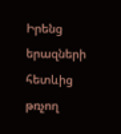Իրենց երազների հետևից թռչող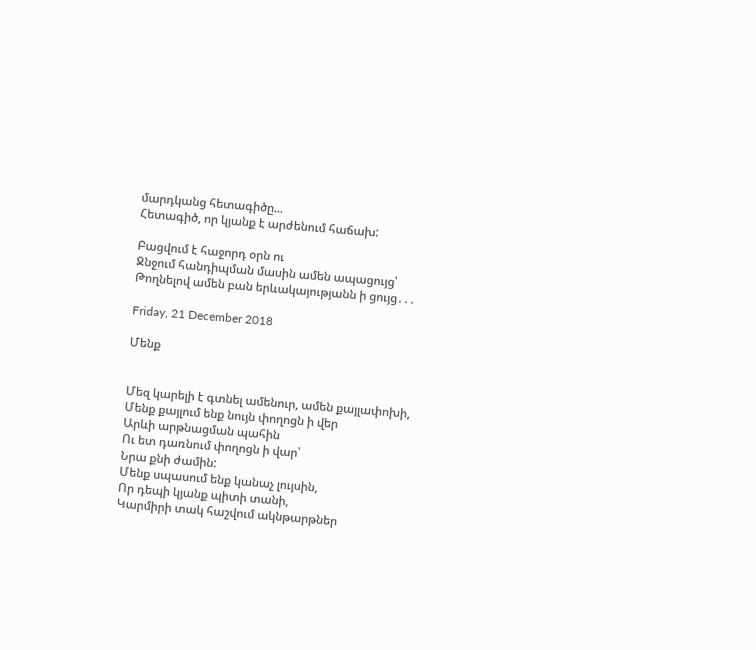մարդկանց հետագիծը...
Հետագիծ, որ կյանք է արժենում հաճախ:

Բացվում է հաջորդ օրն ու
Ջնջում հանդիպման մասին ամեն ապացույց՝
Թողնելով ամեն բան երևակայությանն ի ցույց․․․

Friday, 21 December 2018

Մենք


Մեզ կարելի է գտնել ամենուր, ամեն քայլափոխի,
Մենք քայլում ենք նույն փողոցն ի վեր
Արևի արթնացման պահին
Ու ետ դառնում փողոցն ի վար՝
Նրա քնի ժամին:
Մենք սպասում ենք կանաչ լույսին,
Որ դեպի կյանք պիտի տանի,
Կարմիրի տակ հաշվում ակնթարթներ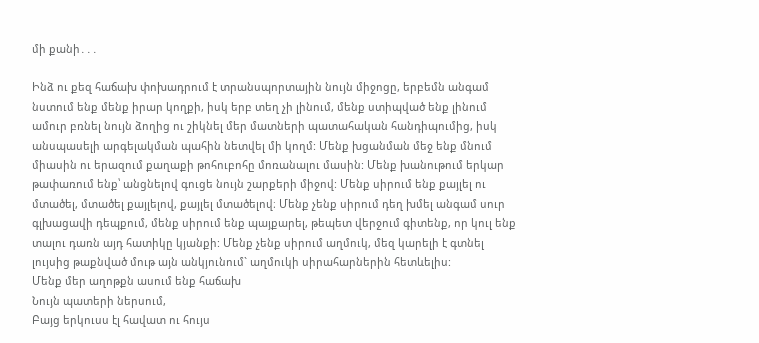մի քանի․․․

Ինձ ու քեզ հաճախ փոխադրում է տրանսպորտային նույն միջոցը, երբեմն անգամ նստում ենք մենք իրար կողքի, իսկ երբ տեղ չի լինում, մենք ստիպված ենք լինում ամուր բռնել նույն ձողից ու շիկնել մեր մատների պատահական հանդիպումից, իսկ անսպասելի արգելակման պահին նետվել մի կողմ: Մենք խցանման մեջ ենք մնում միասին ու երազում քաղաքի թոհուբոհը մոռանալու մասին: Մենք խանութում երկար թափառում ենք՝ անցնելով գուցե նույն շարքերի միջով: Մենք սիրում ենք քայլել ու մտածել, մտածել քայլելով, քայլել մտածելով։ Մենք չենք սիրում դեղ խմել անգամ սուր գլխացավի դեպքում, մենք սիրում ենք պայքարել, թեպետ վերջում գիտենք, որ կուլ ենք տալու դառն այդ հատիկը կյանքի: Մենք չենք սիրում աղմուկ, մեզ կարելի է գտնել լույսից թաքնված մութ այն անկյունում` աղմուկի սիրահարներին հետևելիս:
Մենք մեր աղոթքն ասում ենք հաճախ
Նույն պատերի ներսում,
Բայց երկուսս էլ հավատ ու հույս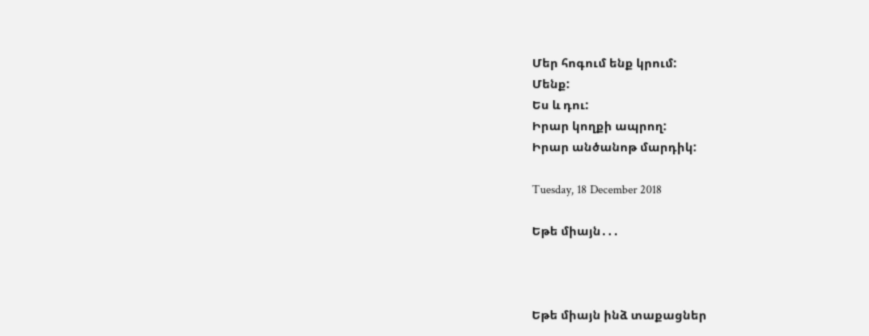Մեր հոգում ենք կրում:
Մենք:
Ես և դու:
Իրար կողքի ապրող:
Իրար անծանոթ մարդիկ:

Tuesday, 18 December 2018

Եթե միայն․․․



Եթե միայն ինձ տաքացներ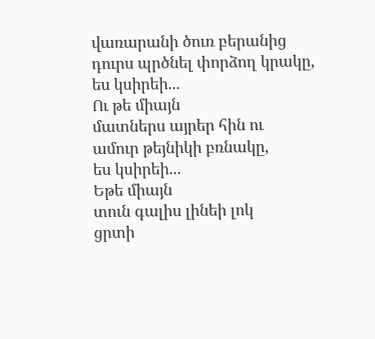վառարանի ծուռ բերանից
դուրս պրծնել փորձող կրակը,
ես կսիրեի...
Ու թե միայն
մատներս այրեր հին ու
ամուր թեյնիկի բռնակը,
ես կսիրեի...
Եթե միայն
տուն գալիս լինեի լոկ
ցրտի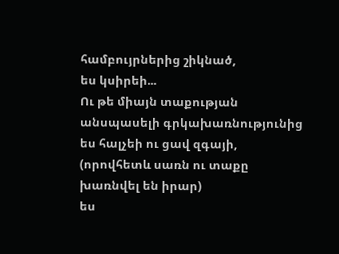համբույրներից շիկնած,
ես կսիրեի...
Ու թե միայն տաքության
անսպասելի գրկախառնությունից
ես հալչեի ու ցավ զգայի,
(որովհետև սառն ու տաքը
խառնվել են իրար)
ես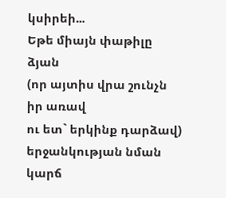կսիրեի...
Եթե միայն փաթիլը ձյան
(որ այտիս վրա շունչն իր առավ
ու ետ` երկինք դարձավ)
երջանկության նման
կարճ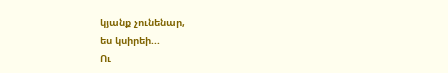կյանք չունենար,
ես կսիրեի...
Ու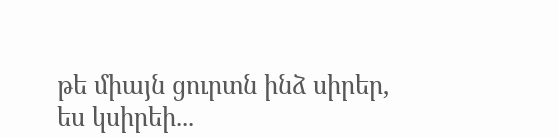թե միայն ցուրտն ինձ սիրեր,
ես կսիրեի...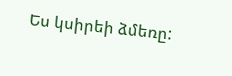Ես կսիրեի ձմեռը: